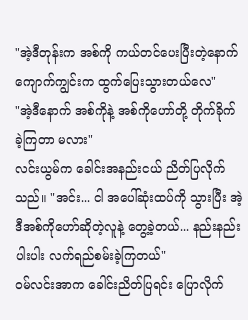"အဲ့ဒီတုန်းက အစ်ကို ကယ်တင်ပေးပြီးတဲ့နောက် ကျောက်ကျွင်းက ထွက်ပြေးသွားတယ်လေ"
"အဲ့ဒီနောက် အစ်ကိုနဲ့ အစ်ကိုဟော်တို့ တိုက်ခိုက်ခဲ့ကြတာ မလား"
လင်းယွမ်က ခေါင်းအနည်းငယ် ညိတ်ပြလိုက်သည်။ "အင်း... ငါ အပေါ်ဆုံးထပ်ကို သွားပြီး အဲ့ဒီအစ်ကိုဟော်ဆိုတဲ့လူနဲ့ တွေ့ခဲ့တယ်... နည်းနည်းပါးပါး လက်ရည်စမ်းခဲ့ကြတယ်"
ဝမ်လင်းအာက ခေါင်းညိတ်ပြရင်း ပြောလိုက်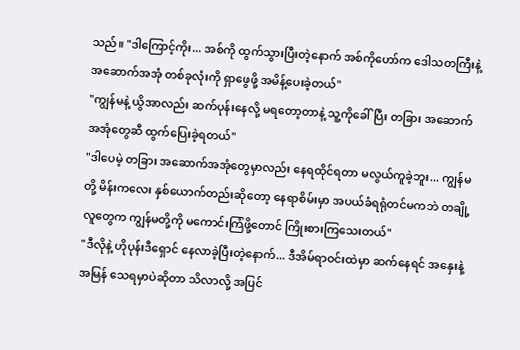သည်။ "ဒါကြောင့်ကိုး... အစ်ကို ထွက်သွားပြီးတဲ့နောက် အစ်ကိုဟော်က ဒေါသတကြီးနဲ့ အဆောက်အအုံ တစ်ခုလုံးကို ရှာဖွေဖို့ အမိန့်ပေးခဲ့တယ်"
"ကျွန်မနဲ့ ယွိအာလည်း ဆက်ပုန်းနေလို့ မရတော့တာနဲ့ သူ့ကိုခေါ်ပြီး တခြား အဆောက်အအုံတွေဆီ ထွက်ပြေးခဲ့ရတယ်"
"ဒါပေမဲ့ တခြား အဆောက်အအုံတွေမှာလည်း နေရထိုင်ရတာ မလွယ်ကူခဲ့ဘူး... ကျွန်မတို့ မိန်းကလေး နှစ်ယောက်တည်းဆိုတော့ နေရာစိမ်းမှာ အပယ်ခံရရုံတင်မကဘဲ တချို့လူတွေက ကျွန်မတို့ကို မကောင်းကြံဖို့တောင် ကြိုးစားကြသေးတယ်"
"ဒီလိုနဲ့ ဟိုပုန်းဒီရှောင် နေလာခဲ့ပြီးတဲ့နောက်... ဒီအိမ်ရာဝင်းထဲမှာ ဆက်နေရင် အနှေးနဲ့အမြန် သေရမှာပဲဆိုတာ သိလာလို့ အပြင်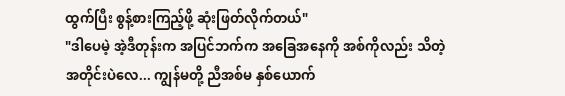ထွက်ပြီး စွန့်စားကြည့်ဖို့ ဆုံးဖြတ်လိုက်တယ်"
"ဒါပေမဲ့ အဲ့ဒီတုန်းက အပြင်ဘက်က အခြေအနေကို အစ်ကိုလည်း သိတဲ့အတိုင်းပဲလေ... ကျွန်မတို့ ညီအစ်မ နှစ်ယောက်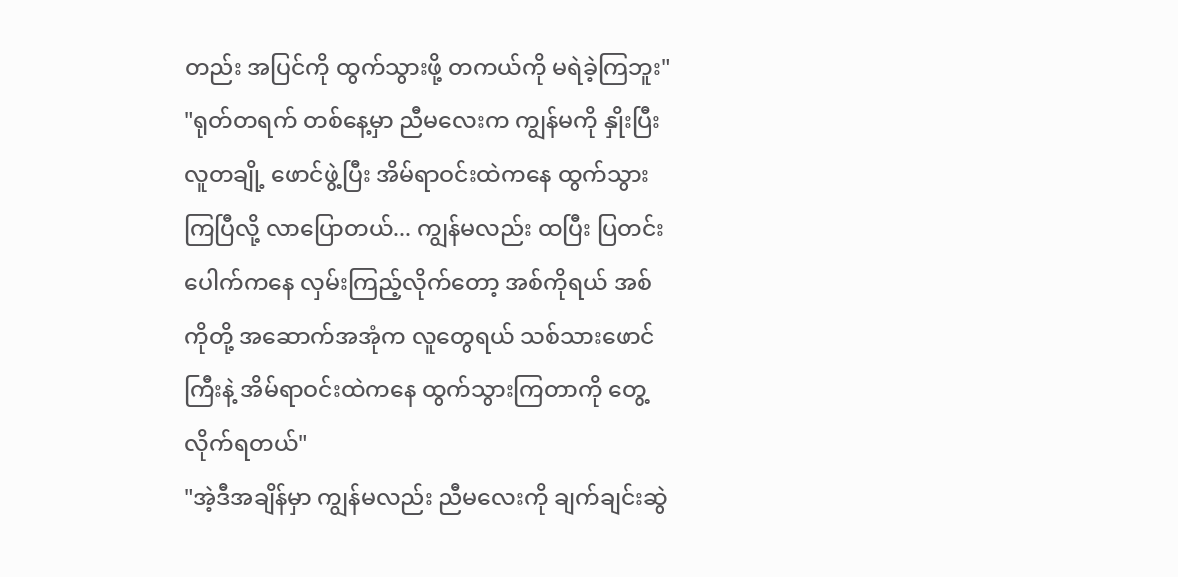တည်း အပြင်ကို ထွက်သွားဖို့ တကယ်ကို မရဲခဲ့ကြဘူး"
"ရုတ်တရက် တစ်နေ့မှာ ညီမလေးက ကျွန်မကို နှိုးပြီး လူတချို့ ဖောင်ဖွဲ့ပြီး အိမ်ရာဝင်းထဲကနေ ထွက်သွားကြပြီလို့ လာပြောတယ်... ကျွန်မလည်း ထပြီး ပြတင်းပေါက်ကနေ လှမ်းကြည့်လိုက်တော့ အစ်ကိုရယ် အစ်ကိုတို့ အဆောက်အအုံက လူတွေရယ် သစ်သားဖောင်ကြီးနဲ့ အိမ်ရာဝင်းထဲကနေ ထွက်သွားကြတာကို တွေ့လိုက်ရတယ်"
"အဲ့ဒီအချိန်မှာ ကျွန်မလည်း ညီမလေးကို ချက်ချင်းဆွဲ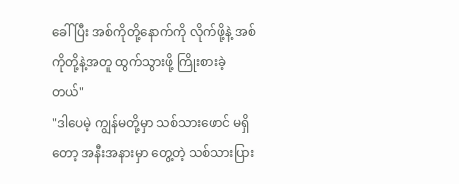ခေါ်ပြီး အစ်ကိုတို့နောက်ကို လိုက်ဖို့နဲ့ အစ်ကိုတို့နဲ့အတူ ထွက်သွားဖို့ ကြိုးစားခဲ့တယ်"
"ဒါပေမဲ့ ကျွန်မတို့မှာ သစ်သားဖောင် မရှိတော့ အနီးအနားမှာ တွေ့တဲ့ သစ်သားပြား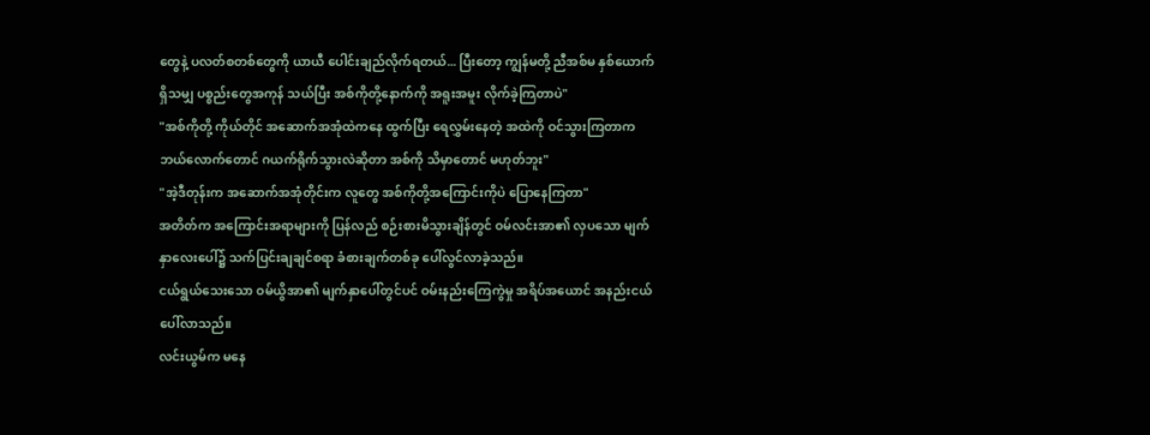တွေနဲ့ ပလတ်စတစ်တွေကို ယာယီ ပေါင်းချည်လိုက်ရတယ်... ပြီးတော့ ကျွန်မတို့ ညီအစ်မ နှစ်ယောက် ရှိသမျှ ပစ္စည်းတွေအကုန် သယ်ပြီး အစ်ကိုတို့နောက်ကို အရူးအမူး လိုက်ခဲ့ကြတာပဲ"
"အစ်ကိုတို့ ကိုယ်တိုင် အဆောက်အအုံထဲကနေ ထွက်ပြီး ရေလွှမ်းနေတဲ့ အထဲကို ဝင်သွားကြတာက ဘယ်လောက်တောင် ဂယက်ရိုက်သွားလဲဆိုတာ အစ်ကို သိမှာတောင် မဟုတ်ဘူး"
"အဲ့ဒီတုန်းက အဆောက်အအုံတိုင်းက လူတွေ အစ်ကိုတို့အကြောင်းကိုပဲ ပြောနေကြတာ"
အတိတ်က အကြောင်းအရာများကို ပြန်လည် စဉ်းစားမိသွားချိန်တွင် ဝမ်လင်းအာ၏ လှပသော မျက်နှာလေးပေါ်၌ သက်ပြင်းချချင်စရာ ခံစားချက်တစ်ခု ပေါ်လွင်လာခဲ့သည်။
ငယ်ရွယ်သေးသော ဝမ်ယွိအာ၏ မျက်နှာပေါ်တွင်ပင် ဝမ်းနည်းကြေကွဲမှု အရိပ်အယောင် အနည်းငယ် ပေါ်လာသည်။
လင်းယွမ်က မနေ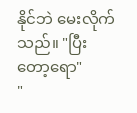နိုင်ဘဲ မေးလိုက်သည်။ "ပြီးတော့ရော"
"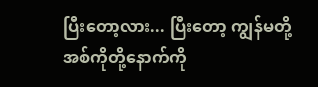ပြီးတော့လား... ပြီးတော့ ကျွန်မတို့ အစ်ကိုတို့နောက်ကို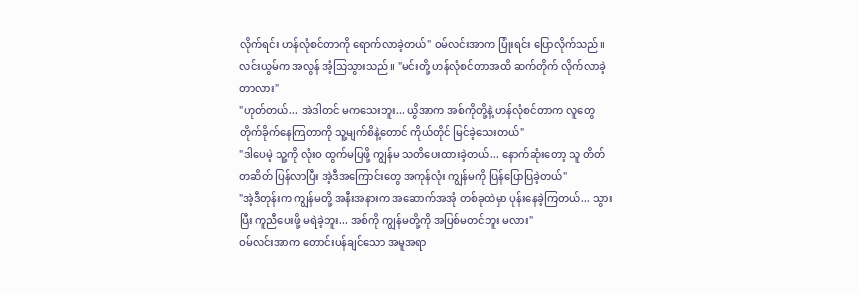လိုက်ရင်း ဟန်လုံစင်တာကို ရောက်လာခဲ့တယ်" ဝမ်လင်းအာက ပြုံးရင်း ပြောလိုက်သည်။
လင်းယွမ်က အလွန် အံ့သြသွားသည်။ "မင်းတို့ ဟန်လုံစင်တာအထိ ဆက်တိုက် လိုက်လာခဲ့တာလား"
"ဟုတ်တယ်... အဲဒါတင် မကသေးဘူး... ယွိအာက အစ်ကိုတို့နဲ့ ဟန်လုံစင်တာက လူတွေ တိုက်ခိုက်နေကြတာကို သူ့မျက်စိနဲ့တောင် ကိုယ်တိုင် မြင်ခဲ့သေးတယ်"
"ဒါပေမဲ့ သူ့ကို လုံးဝ ထွက်မပြဖို့ ကျွန်မ သတိပေးထားခဲ့တယ်... နောက်ဆုံးတော့ သူ တိတ်တဆိတ် ပြန်လာပြီး အဲ့ဒီအကြောင်းတွေ အကုန်လုံး ကျွန်မကို ပြန်ပြောပြခဲ့တယ်"
"အဲ့ဒီတုန်းက ကျွန်မတို့ အနီးအနားက အဆောက်အအုံ တစ်ခုထဲမှာ ပုန်းနေခဲ့ကြတယ်... သွားပြီး ကူညီပေးဖို့ မရဲခဲ့ဘူး... အစ်ကို ကျွန်မတို့ကို အပြစ်မတင်ဘူး မလား"
ဝမ်လင်းအာက တောင်းပန်ချင်သော အမူအရာ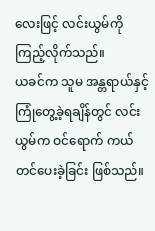လေးဖြင့် လင်းယွမ်ကို ကြည့်လိုက်သည်။
ယခင်က သူမ အန္တရာယ်နှင့် ကြုံတွေ့ခဲ့ရချိန်တွင် လင်းယွမ်က ဝင်ရောက် ကယ်တင်ပေးခဲ့ခြင်း ဖြစ်သည်။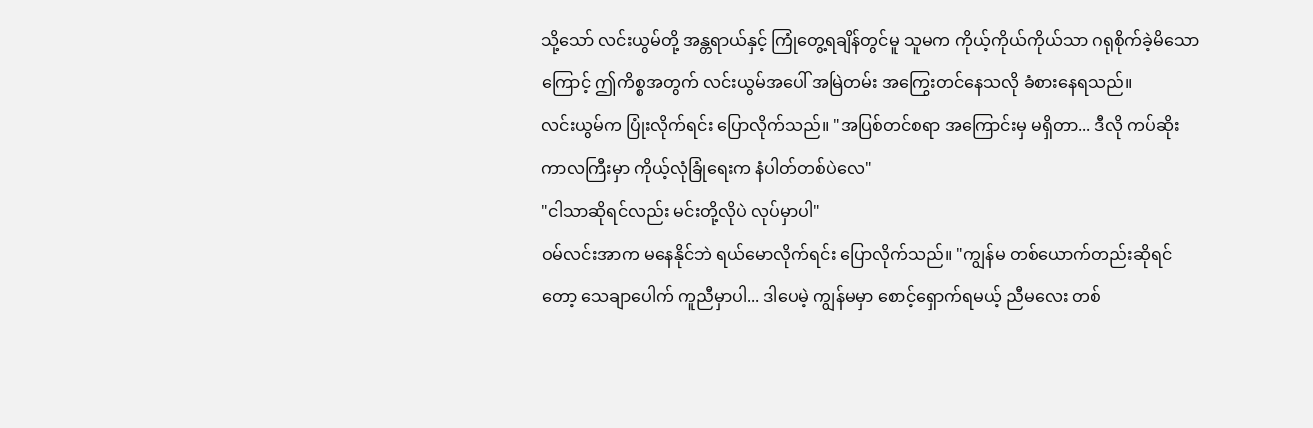သို့သော် လင်းယွမ်တို့ အန္တရာယ်နှင့် ကြုံတွေ့ရချိန်တွင်မူ သူမက ကိုယ့်ကိုယ်ကိုယ်သာ ဂရုစိုက်ခဲ့မိသောကြောင့် ဤကိစ္စအတွက် လင်းယွမ်အပေါ် အမြဲတမ်း အကြွေးတင်နေသလို ခံစားနေရသည်။
လင်းယွမ်က ပြုံးလိုက်ရင်း ပြောလိုက်သည်။ "အပြစ်တင်စရာ အကြောင်းမှ မရှိတာ... ဒီလို ကပ်ဆိုးကာလကြီးမှာ ကိုယ့်လုံခြုံရေးက နံပါတ်တစ်ပဲလေ"
"ငါသာဆိုရင်လည်း မင်းတို့လိုပဲ လုပ်မှာပါ"
ဝမ်လင်းအာက မနေနိုင်ဘဲ ရယ်မောလိုက်ရင်း ပြောလိုက်သည်။ "ကျွန်မ တစ်ယောက်တည်းဆိုရင်တော့ သေချာပေါက် ကူညီမှာပါ... ဒါပေမဲ့ ကျွန်မမှာ စောင့်ရှောက်ရမယ့် ညီမလေး တစ်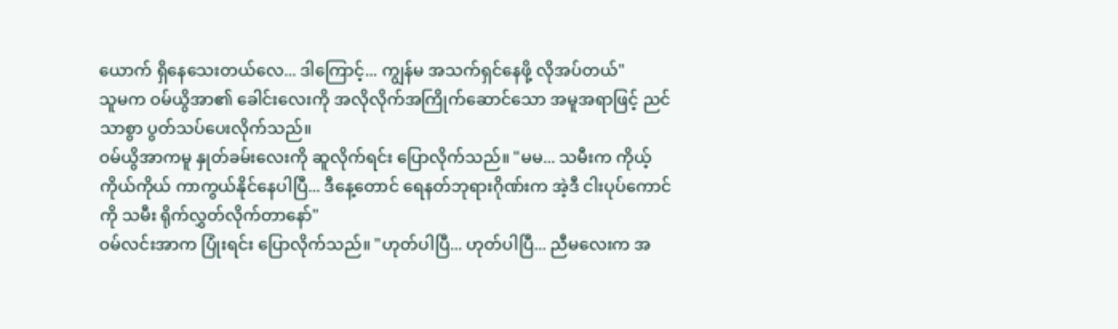ယောက် ရှိနေသေးတယ်လေ... ဒါကြောင့်... ကျွန်မ အသက်ရှင်နေဖို့ လိုအပ်တယ်"
သူမက ဝမ်ယွိအာ၏ ခေါင်းလေးကို အလိုလိုက်အကြိုက်ဆောင်သော အမူအရာဖြင့် ညင်သာစွာ ပွတ်သပ်ပေးလိုက်သည်။
ဝမ်ယွိအာကမူ နှုတ်ခမ်းလေးကို ဆူလိုက်ရင်း ပြောလိုက်သည်။ "မမ... သမီးက ကိုယ့်ကိုယ်ကိုယ် ကာကွယ်နိုင်နေပါပြီ... ဒီနေ့တောင် ရေနတ်ဘုရားဂိုဏ်းက အဲ့ဒီ ငါးပုပ်ကောင်ကို သမီး ရိုက်လွှတ်လိုက်တာနော်"
ဝမ်လင်းအာက ပြုံးရင်း ပြောလိုက်သည်။ "ဟုတ်ပါပြီ... ဟုတ်ပါပြီ... ညီမလေးက အ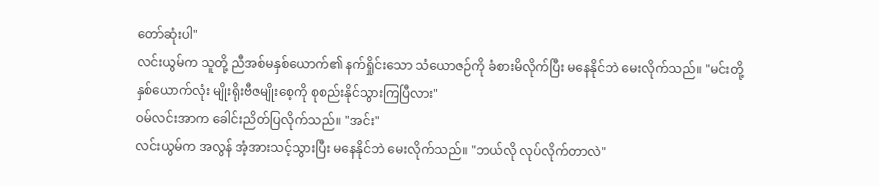တော်ဆုံးပါ"
လင်းယွမ်က သူတို့ ညီအစ်မနှစ်ယောက်၏ နက်ရှိုင်းသော သံယောဇဉ်ကို ခံစားမိလိုက်ပြီး မနေနိုင်ဘဲ မေးလိုက်သည်။ "မင်းတို့ နှစ်ယောက်လုံး မျိုးရိုးဗီဇမျိုးစေ့ကို စုစည်းနိုင်သွားကြပြီလား"
ဝမ်လင်းအာက ခေါင်းညိတ်ပြလိုက်သည်။ "အင်း"
လင်းယွမ်က အလွန် အံ့အားသင့်သွားပြီး မနေနိုင်ဘဲ မေးလိုက်သည်။ "ဘယ်လို လုပ်လိုက်တာလဲ"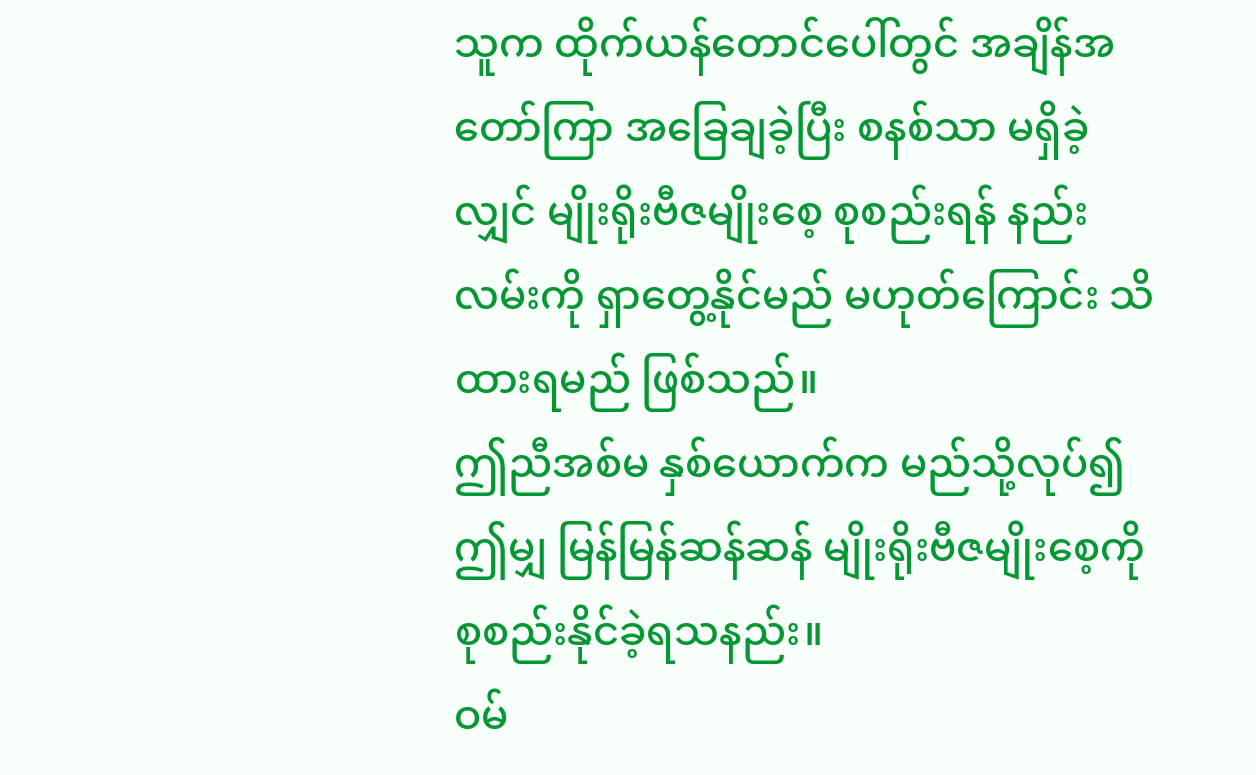သူက ထိုက်ယန်တောင်ပေါ်တွင် အချိန်အတော်ကြာ အခြေချခဲ့ပြီး စနစ်သာ မရှိခဲ့လျှင် မျိုးရိုးဗီဇမျိုးစေ့ စုစည်းရန် နည်းလမ်းကို ရှာတွေ့နိုင်မည် မဟုတ်ကြောင်း သိထားရမည် ဖြစ်သည်။
ဤညီအစ်မ နှစ်ယောက်က မည်သို့လုပ်၍ ဤမျှ မြန်မြန်ဆန်ဆန် မျိုးရိုးဗီဇမျိုးစေ့ကို စုစည်းနိုင်ခဲ့ရသနည်း။
ဝမ်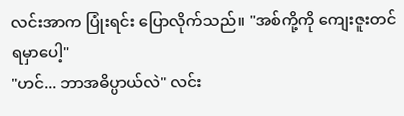လင်းအာက ပြုံးရင်း ပြောလိုက်သည်။ "အစ်ကို့ကို ကျေးဇူးတင်ရမှာပေါ့"
"ဟင်... ဘာအဓိပ္ပာယ်လဲ" လင်း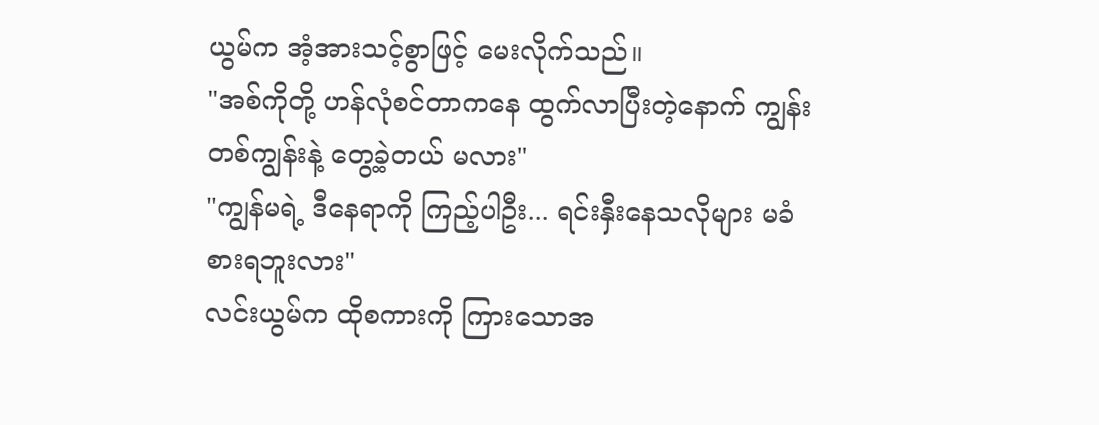ယွမ်က အံ့အားသင့်စွာဖြင့် မေးလိုက်သည်။
"အစ်ကိုတို့ ဟန်လုံစင်တာကနေ ထွက်လာပြီးတဲ့နောက် ကျွန်းတစ်ကျွန်းနဲ့ တွေ့ခဲ့တယ် မလား"
"ကျွန်မရဲ့ ဒီနေရာကို ကြည့်ပါဦး... ရင်းနှီးနေသလိုများ မခံစားရဘူးလား"
လင်းယွမ်က ထိုစကားကို ကြားသောအ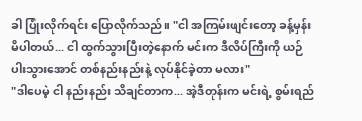ခါ ပြုံးလိုက်ရင်း ပြောလိုက်သည်။ "ငါ အကြမ်းဖျင်းတော့ ခန့်မှန်းမိပါတယ်... ငါ ထွက်သွားပြီးတဲ့နောက် မင်းက ဒီလိပ်ကြီးကို ယဉ်ပါးသွားအောင် တစ်နည်းနည်းနဲ့ လုပ်နိုင်ခဲ့တာ မလား"
"ဒါပေမဲ့ ငါ နည်းနည်း သိချင်တာက... အဲ့ဒီတုန်းက မင်းရဲ့ စွမ်းရည်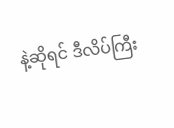နဲ့ဆိုရင် ဒီလိပ်ကြီး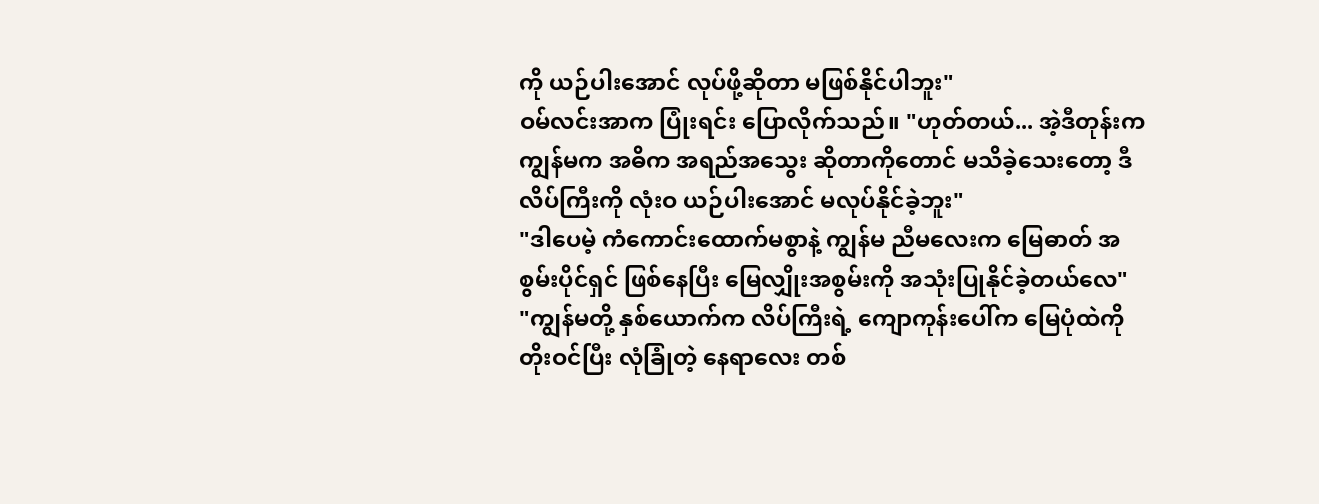ကို ယဉ်ပါးအောင် လုပ်ဖို့ဆိုတာ မဖြစ်နိုင်ပါဘူး"
ဝမ်လင်းအာက ပြုံးရင်း ပြောလိုက်သည်။ "ဟုတ်တယ်... အဲ့ဒီတုန်းက ကျွန်မက အဓိက အရည်အသွေး ဆိုတာကိုတောင် မသိခဲ့သေးတော့ ဒီလိပ်ကြီးကို လုံးဝ ယဉ်ပါးအောင် မလုပ်နိုင်ခဲ့ဘူး"
"ဒါပေမဲ့ ကံကောင်းထောက်မစွာနဲ့ ကျွန်မ ညီမလေးက မြေဓာတ် အစွမ်းပိုင်ရှင် ဖြစ်နေပြီး မြေလျှိုးအစွမ်းကို အသုံးပြုနိုင်ခဲ့တယ်လေ"
"ကျွန်မတို့ နှစ်ယောက်က လိပ်ကြီးရဲ့ ကျောကုန်းပေါ်က မြေပုံထဲကို တိုးဝင်ပြီး လုံခြုံတဲ့ နေရာလေး တစ်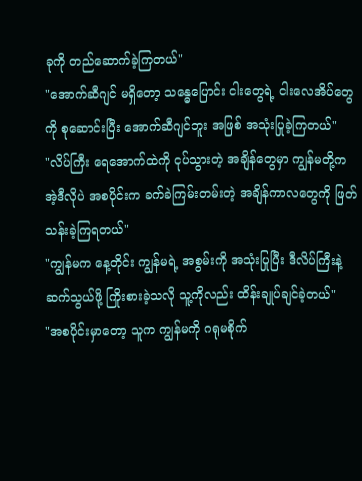ခုကို တည်ဆောက်ခဲ့ကြတယ်"
"အောက်ဆီဂျင် မရှိတော့ သန္ဓေပြောင်း ငါးတွေရဲ့ ငါးလေအိပ်တွေကို စုဆောင်းပြီး အောက်ဆီဂျင်ဘူး အဖြစ် အသုံးပြုခဲ့ကြတယ်"
"လိပ်ကြီး ရေအောက်ထဲကို ငုပ်သွားတဲ့ အချိန်တွေမှာ ကျွန်မတို့က အဲ့ဒီလိုပဲ အစပိုင်းက ခက်ခဲကြမ်းတမ်းတဲ့ အချိန်ကာလတွေကို ဖြတ်သန်းခဲ့ကြရတယ်"
"ကျွန်မက နေ့တိုင်း ကျွန်မရဲ့ အစွမ်းကို အသုံးပြုပြီး ဒီလိပ်ကြီးနဲ့ ဆက်သွယ်ဖို့ ကြိုးစားခဲ့သလို သူ့ကိုလည်း ထိန်းချုပ်ချင်ခဲ့တယ်"
"အစပိုင်းမှာတော့ သူက ကျွန်မကို ဂရုမစိုက်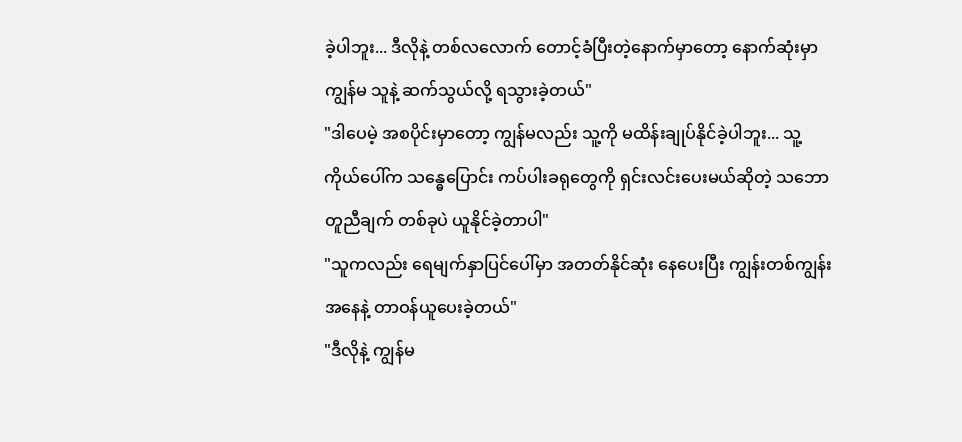ခဲ့ပါဘူး... ဒီလိုနဲ့ တစ်လလောက် တောင့်ခံပြီးတဲ့နောက်မှာတော့ နောက်ဆုံးမှာ ကျွန်မ သူနဲ့ ဆက်သွယ်လို့ ရသွားခဲ့တယ်"
"ဒါပေမဲ့ အစပိုင်းမှာတော့ ကျွန်မလည်း သူ့ကို မထိန်းချုပ်နိုင်ခဲ့ပါဘူး... သူ့ကိုယ်ပေါ်က သန္ဓေပြောင်း ကပ်ပါးခရုတွေကို ရှင်းလင်းပေးမယ်ဆိုတဲ့ သဘောတူညီချက် တစ်ခုပဲ ယူနိုင်ခဲ့တာပါ"
"သူကလည်း ရေမျက်နှာပြင်ပေါ်မှာ အတတ်နိုင်ဆုံး နေပေးပြီး ကျွန်းတစ်ကျွန်းအနေနဲ့ တာဝန်ယူပေးခဲ့တယ်"
"ဒီလိုနဲ့ ကျွန်မ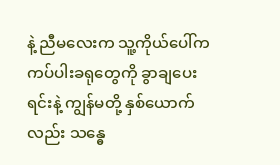နဲ့ ညီမလေးက သူ့ကိုယ်ပေါ်က ကပ်ပါးခရုတွေကို ခွာချပေးရင်းနဲ့ ကျွန်မတို့ နှစ်ယောက်လည်း သန္ဓေ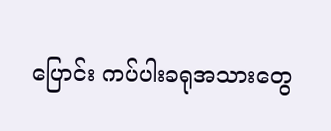ပြောင်း ကပ်ပါးခရုအသားတွေ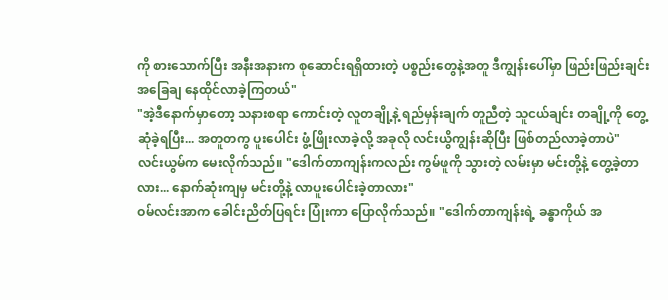ကို စားသောက်ပြီး အနီးအနားက စုဆောင်းရရှိထားတဲ့ ပစ္စည်းတွေနဲ့အတူ ဒီကျွန်းပေါ်မှာ ဖြည်းဖြည်းချင်း အခြေချ နေထိုင်လာခဲ့ကြတယ်"
"အဲ့ဒီနောက်မှာတော့ သနားစရာ ကောင်းတဲ့ လူတချို့နဲ့ ရည်မှန်းချက် တူညီတဲ့ သူငယ်ချင်း တချို့ကို တွေ့ဆုံခဲ့ရပြီး... အတူတကွ ပူးပေါင်း ဖွံ့ဖြိုးလာခဲ့လို့ အခုလို လင်းယွိကျွန်းဆိုပြီး ဖြစ်တည်လာခဲ့တာပဲ"
လင်းယွမ်က မေးလိုက်သည်။ "ဒေါက်တာကျန်းကလည်း ကွမ်ဖူကို သွားတဲ့ လမ်းမှာ မင်းတို့နဲ့ တွေ့ခဲ့တာလား... နောက်ဆုံးကျမှ မင်းတို့နဲ့ လာပူးပေါင်းခဲ့တာလား"
ဝမ်လင်းအာက ခေါင်းညိတ်ပြရင်း ပြုံးကာ ပြောလိုက်သည်။ "ဒေါက်တာကျန်းရဲ့ ခန္ဓာကိုယ် အ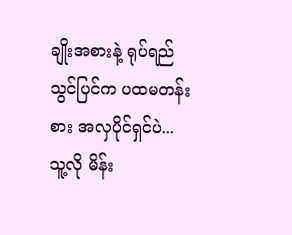ချိုးအစားနဲ့ ရုပ်ရည်သွင်ပြင်က ပထမတန်းစား အလှပိုင်ရှင်ပဲ... သူ့လို မိန်း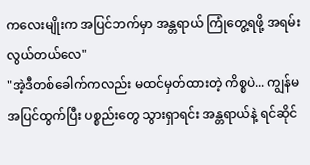ကလေးမျိုးက အပြင်ဘက်မှာ အန္တရာယ် ကြုံတွေ့ရဖို့ အရမ်း လွယ်တယ်လေ"
"အဲ့ဒီတစ်ခေါက်ကလည်း မထင်မှတ်ထားတဲ့ ကိစ္စပဲ... ကျွန်မ အပြင်ထွက်ပြီး ပစ္စည်းတွေ သွားရှာရင်း အန္တရာယ်နဲ့ ရင်ဆိုင်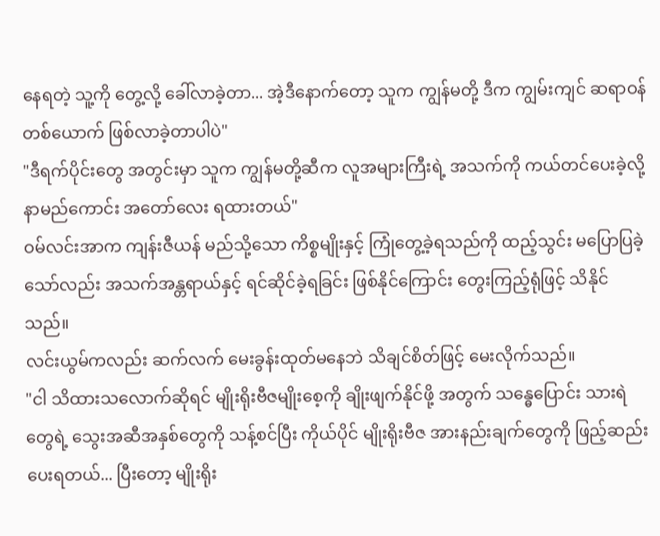နေရတဲ့ သူ့ကို တွေ့လို့ ခေါ်လာခဲ့တာ... အဲ့ဒီနောက်တော့ သူက ကျွန်မတို့ ဒီက ကျွမ်းကျင် ဆရာဝန်တစ်ယောက် ဖြစ်လာခဲ့တာပါပဲ"
"ဒီရက်ပိုင်းတွေ အတွင်းမှာ သူက ကျွန်မတို့ဆီက လူအများကြီးရဲ့ အသက်ကို ကယ်တင်ပေးခဲ့လို့ နာမည်ကောင်း အတော်လေး ရထားတယ်"
ဝမ်လင်းအာက ကျန်းဇီယန် မည်သို့သော ကိစ္စမျိုးနှင့် ကြုံတွေ့ခဲ့ရသည်ကို ထည့်သွင်း မပြောပြခဲ့သော်လည်း အသက်အန္တရာယ်နှင့် ရင်ဆိုင်ခဲ့ရခြင်း ဖြစ်နိုင်ကြောင်း တွေးကြည့်ရုံဖြင့် သိနိုင်သည်။
လင်းယွမ်ကလည်း ဆက်လက် မေးခွန်းထုတ်မနေဘဲ သိချင်စိတ်ဖြင့် မေးလိုက်သည်။
"ငါ သိထားသလောက်ဆိုရင် မျိုးရိုးဗီဇမျိုးစေ့ကို ချိုးဖျက်နိုင်ဖို့ အတွက် သန္ဓေပြောင်း သားရဲတွေရဲ့ သွေးအဆီအနှစ်တွေကို သန့်စင်ပြီး ကိုယ်ပိုင် မျိုးရိုးဗီဇ အားနည်းချက်တွေကို ဖြည့်ဆည်းပေးရတယ်... ပြီးတော့ မျိုးရိုး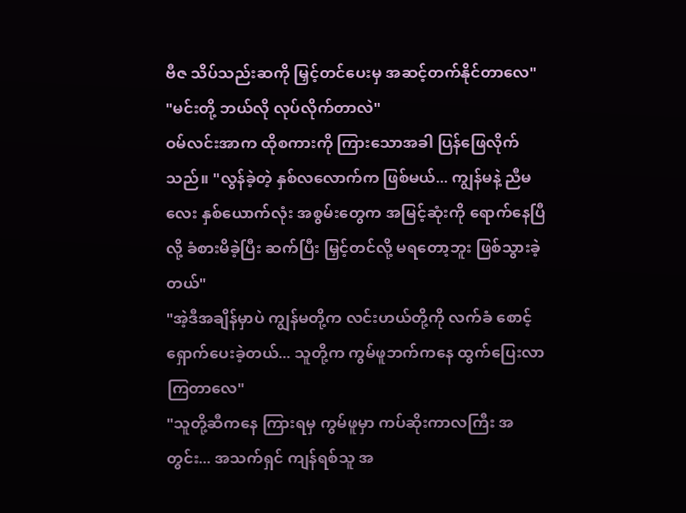ဗီဇ သိပ်သည်းဆကို မြှင့်တင်ပေးမှ အဆင့်တက်နိုင်တာလေ"
"မင်းတို့ ဘယ်လို လုပ်လိုက်တာလဲ"
ဝမ်လင်းအာက ထိုစကားကို ကြားသောအခါ ပြန်ဖြေလိုက်သည်။ "လွန်ခဲ့တဲ့ နှစ်လလောက်က ဖြစ်မယ်... ကျွန်မနဲ့ ညီမလေး နှစ်ယောက်လုံး အစွမ်းတွေက အမြင့်ဆုံးကို ရောက်နေပြီလို့ ခံစားမိခဲ့ပြီး ဆက်ပြီး မြှင့်တင်လို့ မရတော့ဘူး ဖြစ်သွားခဲ့တယ်"
"အဲ့ဒီအချိန်မှာပဲ ကျွန်မတို့က လင်းဟယ်တို့ကို လက်ခံ စောင့်ရှောက်ပေးခဲ့တယ်... သူတို့က ကွမ်ဖူဘက်ကနေ ထွက်ပြေးလာကြတာလေ"
"သူတို့ဆီကနေ ကြားရမှ ကွမ်ဖူမှာ ကပ်ဆိုးကာလကြီး အတွင်း... အသက်ရှင် ကျန်ရစ်သူ အ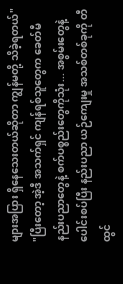များအပြား ရှိနေသေးတယ်ဆိုတာ ကျွန်မတို့ သိခဲ့ရတယ်"
"ပြီးတော့ အဲ့ဒီ အသက်ရှင် ကျန်ရစ်သူတွေက ခေတ်မီ နည်းပညာတွေနဲ့ စက်ပစ္စည်းတွေကိုသုံး... အစွမ်းတွေနဲ့ ပေါင်းစပ်ပြီး နည်းပညာ ယဉ်ကျေးမှု အသစ်တစ်ခုကို တီထွင်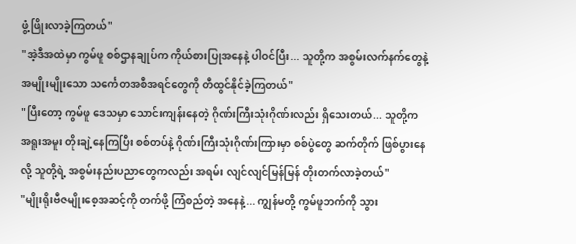ဖွံ့ဖြိုးလာခဲ့ကြတယ်"
"အဲ့ဒီအထဲမှာ ကွမ်ဖူ စစ်ဌာနချုပ်က ကိုယ်စားပြုအနေနဲ့ ပါဝင်ပြီး... သူတို့က အစွမ်းလက်နက်တွေနဲ့ အမျိုးမျိုးသော သင်္ကေတအစီအရင်တွေကို တီထွင်နိုင်ခဲ့ကြတယ်"
"ပြီးတော့ ကွမ်ဖူ ဒေသမှာ သောင်းကျန်းနေတဲ့ ဂိုဏ်းကြီးသုံးဂိုဏ်းလည်း ရှိသေးတယ်... သူတို့က အရူးအမူး တိုးချဲ့နေကြပြီး စစ်တပ်နဲ့ ဂိုဏ်းကြီးသုံးဂိုဏ်းကြားမှာ စစ်ပွဲတွေ ဆက်တိုက် ဖြစ်ပွားနေလို့ သူတို့ရဲ့ အစွမ်းနည်းပညာတွေကလည်း အရမ်း လျင်လျင်မြန်မြန် တိုးတက်လာခဲ့တယ်"
"မျိုးရိုးဗီဇမျိုးစေ့အဆင့်ကို တက်ဖို့ ကြံစည်တဲ့ အနေနဲ့... ကျွန်မတို့ ကွမ်ဖူဘက်ကို သွား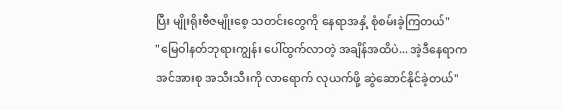ပြီး မျိုးရိုးဗီဇမျိုးစေ့ သတင်းတွေကို နေရာအနှံ့ စုံစမ်းခဲ့ကြတယ်"
"မြေဝါနတ်ဘုရားကျွန်း ပေါ်ထွက်လာတဲ့ အချိန်အထိပဲ... အဲ့ဒီနေရာက အင်အားစု အသီးသီးကို လာရောက် လုယက်ဖို့ ဆွဲဆောင်နိုင်ခဲ့တယ်"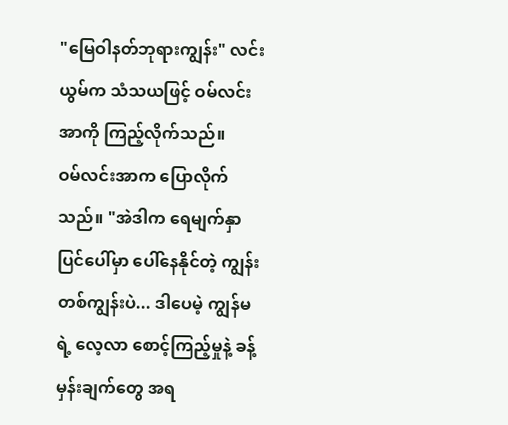"မြေဝါနတ်ဘုရားကျွန်း" လင်းယွမ်က သံသယဖြင့် ဝမ်လင်းအာကို ကြည့်လိုက်သည်။
ဝမ်လင်းအာက ပြောလိုက်သည်။ "အဲဒါက ရေမျက်နှာပြင်ပေါ်မှာ ပေါ်နေနိုင်တဲ့ ကျွန်းတစ်ကျွန်းပဲ... ဒါပေမဲ့ ကျွန်မရဲ့ လေ့လာ စောင့်ကြည့်မှုနဲ့ ခန့်မှန်းချက်တွေ အရ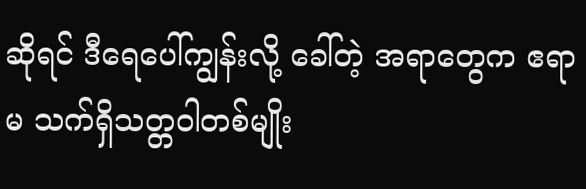ဆိုရင် ဒီရေပေါ်ကျွန်းလို့ ခေါ်တဲ့ အရာတွေက ဧရာမ သက်ရှိသတ္တဝါတစ်မျိုး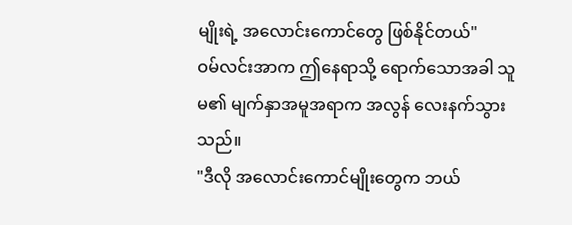မျိုးရဲ့ အလောင်းကောင်တွေ ဖြစ်နိုင်တယ်"
ဝမ်လင်းအာက ဤနေရာသို့ ရောက်သောအခါ သူမ၏ မျက်နှာအမူအရာက အလွန် လေးနက်သွားသည်။
"ဒီလို အလောင်းကောင်မျိုးတွေက ဘယ်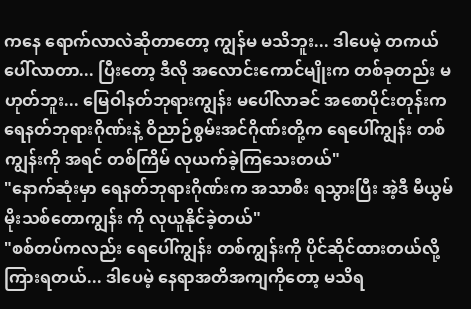ကနေ ရောက်လာလဲဆိုတာတော့ ကျွန်မ မသိဘူး... ဒါပေမဲ့ တကယ် ပေါ်လာတာ... ပြီးတော့ ဒီလို အလောင်းကောင်မျိုးက တစ်ခုတည်း မဟုတ်ဘူး... မြေဝါနတ်ဘုရားကျွန်း မပေါ်လာခင် အစောပိုင်းတုန်းက ရေနတ်ဘုရားဂိုဏ်းနဲ့ ဝိညာဉ်စွမ်းအင်ဂိုဏ်းတို့က ရေပေါ်ကျွန်း တစ်ကျွန်းကို အရင် တစ်ကြိမ် လုယက်ခဲ့ကြသေးတယ်"
"နောက်ဆုံးမှာ ရေနတ်ဘုရားဂိုဏ်းက အသာစီး ရသွားပြီး အဲ့ဒီ မီယွမ်မိုးသစ်တောကျွန်း ကို လုယူနိုင်ခဲ့တယ်"
"စစ်တပ်ကလည်း ရေပေါ်ကျွန်း တစ်ကျွန်းကို ပိုင်ဆိုင်ထားတယ်လို့ ကြားရတယ်... ဒါပေမဲ့ နေရာအတိအကျကိုတော့ မသိရ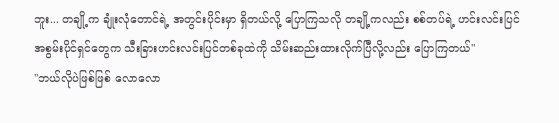ဘူး... တချို့က ချုံးလုံတောင်ရဲ့ အတွင်းပိုင်းမှာ ရှိတယ်လို့ ပြောကြသလို တချို့ကလည်း စစ်တပ်ရဲ့ ဟင်းလင်းပြင် အစွမ်းပိုင်ရှင်တွေက သီးခြားဟင်းလင်းပြင်တစ်ခုထဲကို သိမ်းဆည်းထားလိုက်ပြီလို့လည်း ပြောကြတယ်"
"ဘယ်လိုပဲဖြစ်ဖြစ် လောလော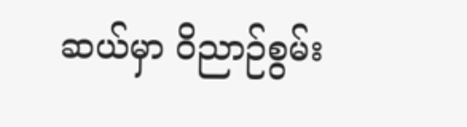ဆယ်မှာ ဝိညာဉ်စွမ်း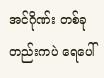အင်ဂိုဏ်း တစ်ခုတည်းကပဲ ရေပေါ်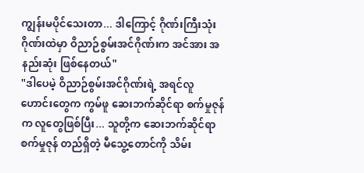ကျွန်းမပိုင်သေးတာ... ဒါကြောင့် ဂိုဏ်းကြီးသုံးဂိုဏ်းထဲမှာ ဝိညာဉ်စွမ်းအင်ဂိုဏ်းက အင်အား အနည်းဆုံး ဖြစ်နေတယ်"
"ဒါပေမဲ့ ဝိညာဉ်စွမ်းအင်ဂိုဏ်းရဲ့ အရင်လူဟောင်းတွေက ကွမ်ဖူ ဆေးဘက်ဆိုင်ရာ စက်မှုဇုန်က လူတွေဖြစ်ပြီး... သူတို့က ဆေးဘက်ဆိုင်ရာ စက်မှုဇုန် တည်ရှိတဲ့ မီသွေ့တောင်ကို သိမ်း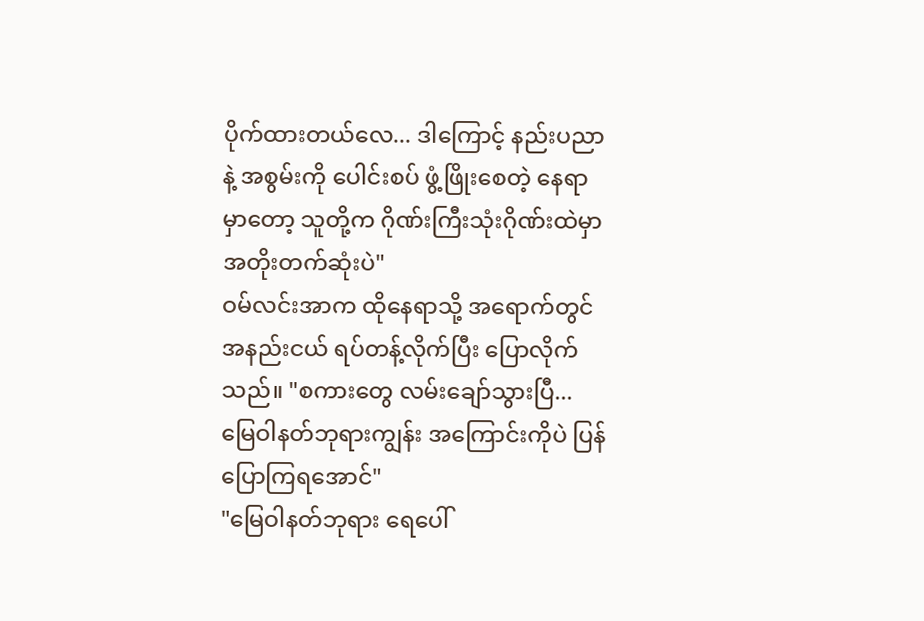ပိုက်ထားတယ်လေ... ဒါကြောင့် နည်းပညာနဲ့ အစွမ်းကို ပေါင်းစပ် ဖွံ့ဖြိုးစေတဲ့ နေရာမှာတော့ သူတို့က ဂိုဏ်းကြီးသုံးဂိုဏ်းထဲမှာ အတိုးတက်ဆုံးပဲ"
ဝမ်လင်းအာက ထိုနေရာသို့ အရောက်တွင် အနည်းငယ် ရပ်တန့်လိုက်ပြီး ပြောလိုက်သည်။ "စကားတွေ လမ်းချော်သွားပြီ... မြေဝါနတ်ဘုရားကျွန်း အကြောင်းကိုပဲ ပြန်ပြောကြရအောင်"
"မြေဝါနတ်ဘုရား ရေပေါ်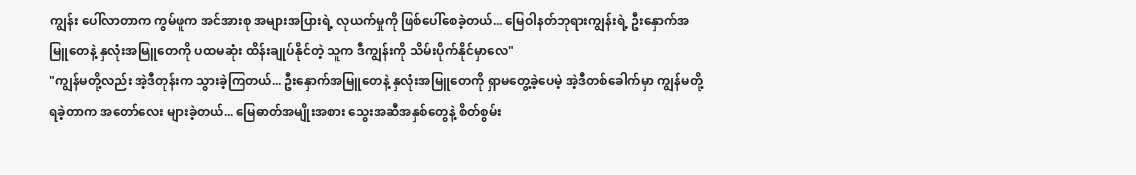ကျွန်း ပေါ်လာတာက ကွမ်ဖူက အင်အားစု အများအပြားရဲ့ လုယက်မှုကို ဖြစ်ပေါ်စေခဲ့တယ်... မြေဝါနတ်ဘုရားကျွန်းရဲ့ ဦးနှောက်အမြူတေနဲ့ နှလုံးအမြူတေကို ပထမဆုံး ထိန်းချုပ်နိုင်တဲ့ သူက ဒီကျွန်းကို သိမ်းပိုက်နိုင်မှာလေ"
"ကျွန်မတို့လည်း အဲ့ဒီတုန်းက သွားခဲ့ကြတယ်... ဦးနှောက်အမြူတေနဲ့ နှလုံးအမြူတေကို ရှာမတွေ့ခဲ့ပေမဲ့ အဲ့ဒီတစ်ခေါက်မှာ ကျွန်မတို့ ရခဲ့တာက အတော်လေး များခဲ့တယ်... မြေဓာတ်အမျိုးအစား သွေးအဆီအနှစ်တွေနဲ့ စိတ်စွမ်း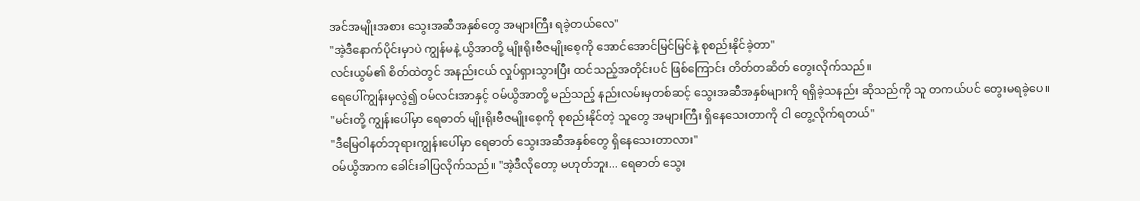အင်အမျိုးအစား သွေးအဆီအနှစ်တွေ အများကြီး ရခဲ့တယ်လေ"
"အဲ့ဒီနောက်ပိုင်းမှာပဲ ကျွန်မနဲ့ ယွိအာတို့ မျိုးရိုးဗီဇမျိုးစေ့ကို အောင်အောင်မြင်မြင်နဲ့ စုစည်းနိုင်ခဲ့တာ"
လင်းယွမ်၏ စိတ်ထဲတွင် အနည်းငယ် လှုပ်ရှားသွားပြီး ထင်သည့်အတိုင်းပင် ဖြစ်ကြောင်း တိတ်တဆိတ် တွေးလိုက်သည်။
ရေပေါ်ကျွန်းမှလွဲ၍ ဝမ်လင်းအာနှင့် ဝမ်ယွိအာတို့ မည်သည့် နည်းလမ်းမှတစ်ဆင့် သွေးအဆီအနှစ်များကို ရရှိခဲ့သနည်း ဆိုသည်ကို သူ တကယ်ပင် တွေးမရခဲ့ပေ။
"မင်းတို့ ကျွန်းပေါ်မှာ ရေဓာတ် မျိုးရိုးဗီဇမျိုးစေ့ကို စုစည်းနိုင်တဲ့ သူတွေ အများကြီး ရှိနေသေးတာကို ငါ တွေ့လိုက်ရတယ်"
"ဒီမြေဝါနတ်ဘုရားကျွန်းပေါ်မှာ ရေဓာတ် သွေးအဆီအနှစ်တွေ ရှိနေသေးတာလား"
ဝမ်ယွိအာက ခေါင်းခါပြလိုက်သည်။ "အဲ့ဒီလိုတော့ မဟုတ်ဘူး... ရေဓာတ် သွေး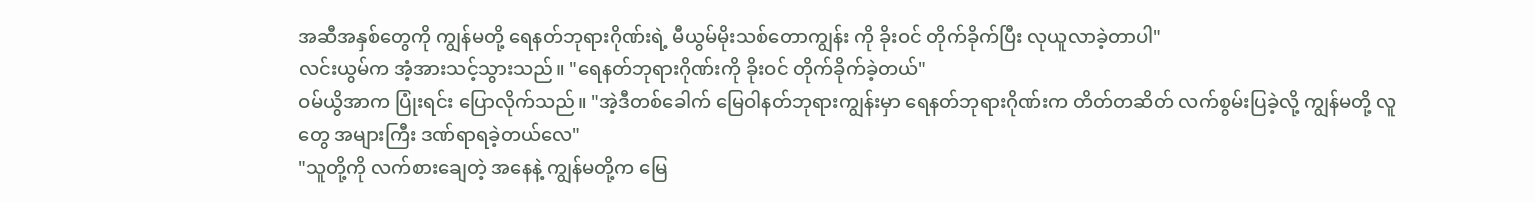အဆီအနှစ်တွေကို ကျွန်မတို့ ရေနတ်ဘုရားဂိုဏ်းရဲ့ မီယွမ်မိုးသစ်တောကျွန်း ကို ခိုးဝင် တိုက်ခိုက်ပြီး လုယူလာခဲ့တာပါ"
လင်းယွမ်က အံ့အားသင့်သွားသည်။ "ရေနတ်ဘုရားဂိုဏ်းကို ခိုးဝင် တိုက်ခိုက်ခဲ့တယ်"
ဝမ်ယွိအာက ပြုံးရင်း ပြောလိုက်သည်။ "အဲ့ဒီတစ်ခေါက် မြေဝါနတ်ဘုရားကျွန်းမှာ ရေနတ်ဘုရားဂိုဏ်းက တိတ်တဆိတ် လက်စွမ်းပြခဲ့လို့ ကျွန်မတို့ လူတွေ အများကြီး ဒဏ်ရာရခဲ့တယ်လေ"
"သူတို့ကို လက်စားချေတဲ့ အနေနဲ့ ကျွန်မတို့က မြေ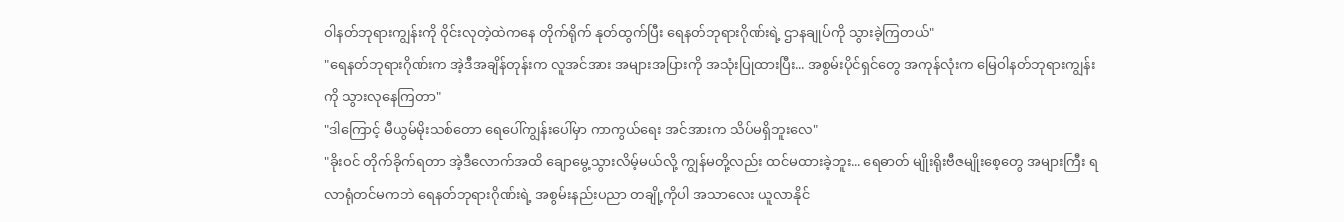ဝါနတ်ဘုရားကျွန်းကို ဝိုင်းလုတဲ့ထဲကနေ တိုက်ရိုက် နုတ်ထွက်ပြီး ရေနတ်ဘုရားဂိုဏ်းရဲ့ ဌာနချုပ်ကို သွားခဲ့ကြတယ်"
"ရေနတ်ဘုရားဂိုဏ်းက အဲ့ဒီအချိန်တုန်းက လူအင်အား အများအပြားကို အသုံးပြုထားပြီး... အစွမ်းပိုင်ရှင်တွေ အကုန်လုံးက မြေဝါနတ်ဘုရားကျွန်းကို သွားလုနေကြတာ"
"ဒါကြောင့် မီယွမ်မိုးသစ်တော ရေပေါ်ကျွန်းပေါ်မှာ ကာကွယ်ရေး အင်အားက သိပ်မရှိဘူးလေ"
"ခိုးဝင် တိုက်ခိုက်ရတာ အဲ့ဒီလောက်အထိ ချောမွေ့သွားလိမ့်မယ်လို့ ကျွန်မတို့လည်း ထင်မထားခဲ့ဘူး... ရေဓာတ် မျိုးရိုးဗီဇမျိုးစေ့တွေ အများကြီး ရလာရုံတင်မကဘဲ ရေနတ်ဘုရားဂိုဏ်းရဲ့ အစွမ်းနည်းပညာ တချို့ကိုပါ အသာလေး ယူလာနိုင်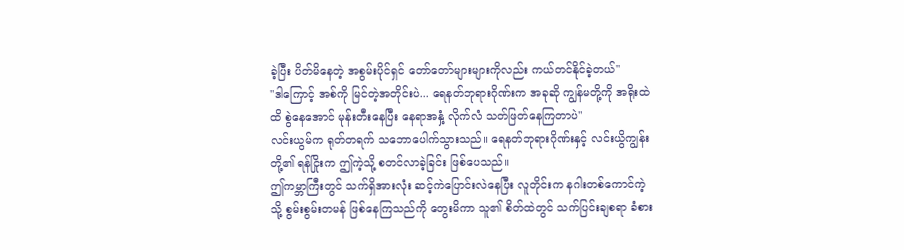ခဲ့ပြီး ပိတ်မိနေတဲ့ အစွမ်းပိုင်ရှင် တော်တော်များများကိုလည်း ကယ်တင်နိုင်ခဲ့တယ်"
"ဒါကြောင့် အစ်ကို မြင်တဲ့အတိုင်းပဲ... ရေနတ်ဘုရားဂိုဏ်းက အခုဆို ကျွန်မတို့ကို အရိုးထဲထိ စွဲနေအောင် မုန်းတီးနေပြီး နေရာအနှံ့ လိုက်လံ သတ်ဖြတ်နေကြတာပဲ"
လင်းယွမ်က ရုတ်တရက် သဘောပေါက်သွားသည်။ ရေနတ်ဘုရားဂိုဏ်းနှင့် လင်းယွိကျွန်းတို့၏ ရန်ငြိုးက ဤကဲ့သို့ စတင်လာခဲ့ခြင်း ဖြစ်ပေသည်။
ဤကမ္ဘာကြီးတွင် သက်ရှိအားလုံး ဆင့်ကဲပြောင်းလဲနေပြီး လူတိုင်းက နဂါးတစ်ကောင်ကဲ့သို့ စွမ်းစွမ်းတမန် ဖြစ်နေကြသည်ကို တွေးမိကာ သူ၏ စိတ်ထဲတွင် သက်ပြင်းချစရာ ခံစား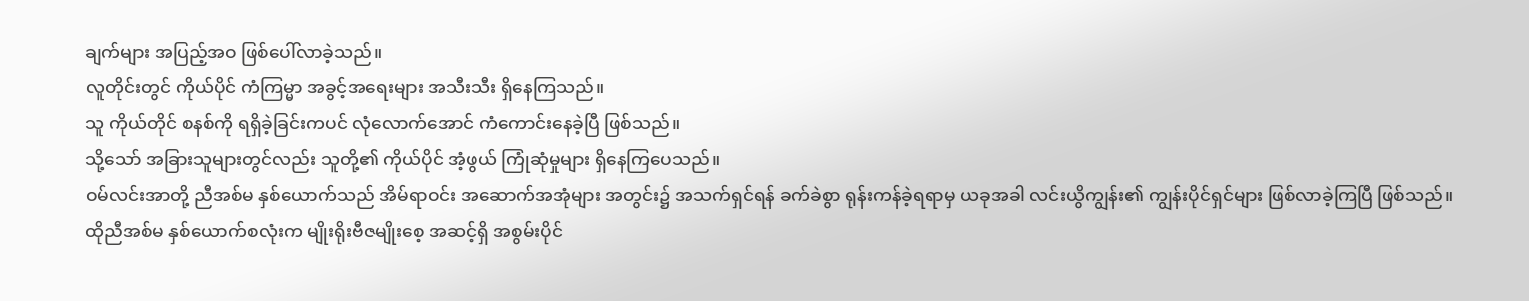ချက်များ အပြည့်အဝ ဖြစ်ပေါ်လာခဲ့သည်။
လူတိုင်းတွင် ကိုယ်ပိုင် ကံကြမ္မာ အခွင့်အရေးများ အသီးသီး ရှိနေကြသည်။
သူ ကိုယ်တိုင် စနစ်ကို ရရှိခဲ့ခြင်းကပင် လုံလောက်အောင် ကံကောင်းနေခဲ့ပြီ ဖြစ်သည်။
သို့သော် အခြားသူများတွင်လည်း သူတို့၏ ကိုယ်ပိုင် အံ့ဖွယ် ကြုံဆုံမှုများ ရှိနေကြပေသည်။
ဝမ်လင်းအာတို့ ညီအစ်မ နှစ်ယောက်သည် အိမ်ရာဝင်း အဆောက်အအုံများ အတွင်း၌ အသက်ရှင်ရန် ခက်ခဲစွာ ရုန်းကန်ခဲ့ရရာမှ ယခုအခါ လင်းယွိကျွန်း၏ ကျွန်းပိုင်ရှင်များ ဖြစ်လာခဲ့ကြပြီ ဖြစ်သည်။
ထိုညီအစ်မ နှစ်ယောက်စလုံးက မျိုးရိုးဗီဇမျိုးစေ့ အဆင့်ရှိ အစွမ်းပိုင်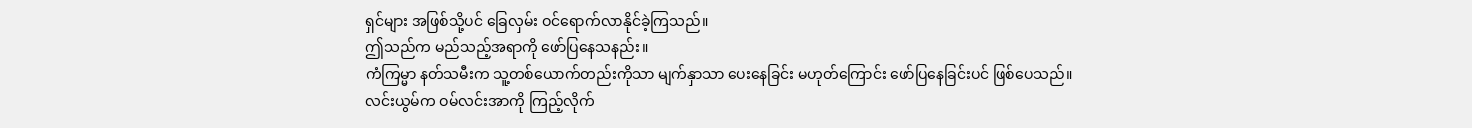ရှင်များ အဖြစ်သို့ပင် ခြေလှမ်း ဝင်ရောက်လာနိုင်ခဲ့ကြသည်။
ဤသည်က မည်သည့်အရာကို ဖော်ပြနေသနည်း။
ကံကြမ္မာ နတ်သမီးက သူ့တစ်ယောက်တည်းကိုသာ မျက်နှာသာ ပေးနေခြင်း မဟုတ်ကြောင်း ဖော်ပြနေခြင်းပင် ဖြစ်ပေသည်။
လင်းယွမ်က ဝမ်လင်းအာကို ကြည့်လိုက်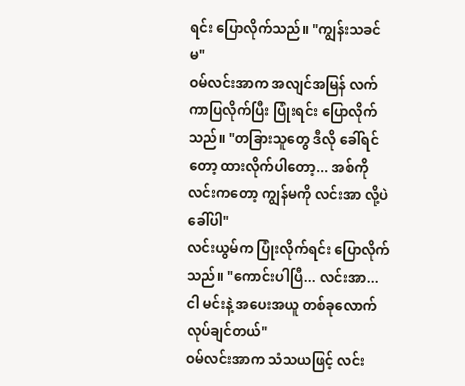ရင်း ပြောလိုက်သည်။ "ကျွန်းသခင်မ"
ဝမ်လင်းအာက အလျင်အမြန် လက်ကာပြလိုက်ပြီး ပြုံးရင်း ပြောလိုက်သည်။ "တခြားသူတွေ ဒီလို ခေါ်ရင်တော့ ထားလိုက်ပါတော့... အစ်ကိုလင်းကတော့ ကျွန်မကို လင်းအာ လို့ပဲ ခေါ်ပါ"
လင်းယွမ်က ပြုံးလိုက်ရင်း ပြောလိုက်သည်။ "ကောင်းပါပြီ... လင်းအာ... ငါ မင်းနဲ့ အပေးအယူ တစ်ခုလောက် လုပ်ချင်တယ်"
ဝမ်လင်းအာက သံသယဖြင့် လင်း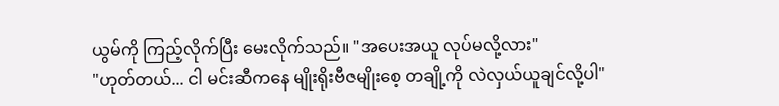ယွမ်ကို ကြည့်လိုက်ပြီး မေးလိုက်သည်။ "အပေးအယူ လုပ်မလို့လား"
"ဟုတ်တယ်... ငါ မင်းဆီကနေ မျိုးရိုးဗီဇမျိုးစေ့ တချို့ကို လဲလှယ်ယူချင်လို့ပါ"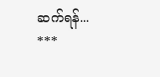ဆက်ရန်...
***